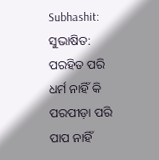Subhashit: ସୁଭାଷିତ: ପରହିତ ପରି ଧର୍ମ ନାହିଁ କି ପରପୀଡ଼ା ପରି ପାପ ନାହିଁ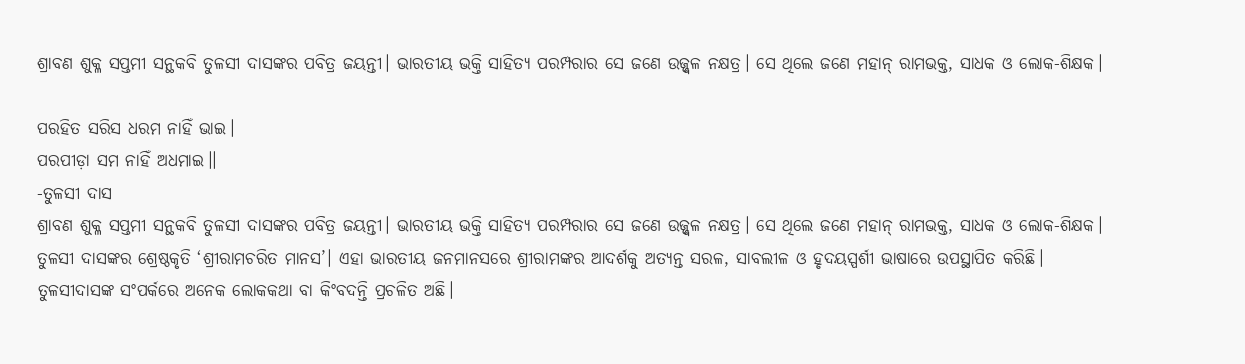ଶ୍ରାବଣ ଶୁକ୍ଳ ସପ୍ତମୀ ସନ୍ଥକବି ତୁଳସୀ ଦାସଙ୍କର ପବିତ୍ର ଜୟନ୍ତୀ। ଭାରତୀୟ ଭକ୍ତି ସାହିତ୍ୟ ପରମ୍ପରାର ସେ ଜଣେ ଉଜ୍ଜ୍ବଳ ନକ୍ଷତ୍ର। ସେ ଥିଲେ ଜଣେ ମହାନ୍ ରାମଭକ୍ତ, ସାଧକ ଓ ଲୋକ-ଶିକ୍ଷକ।

ପରହିତ ସରିସ ଧରମ ନାହିଁ ଭାଇ।
ପରପୀଡ଼ା ସମ ନାହିଁ ଅଧମାଇ।।
-ତୁଳସୀ ଦାସ
ଶ୍ରାବଣ ଶୁକ୍ଳ ସପ୍ତମୀ ସନ୍ଥକବି ତୁଳସୀ ଦାସଙ୍କର ପବିତ୍ର ଜୟନ୍ତୀ। ଭାରତୀୟ ଭକ୍ତି ସାହିତ୍ୟ ପରମ୍ପରାର ସେ ଜଣେ ଉଜ୍ଜ୍ବଳ ନକ୍ଷତ୍ର। ସେ ଥିଲେ ଜଣେ ମହାନ୍ ରାମଭକ୍ତ, ସାଧକ ଓ ଲୋକ-ଶିକ୍ଷକ। ତୁଳସୀ ଦାସଙ୍କର ଶ୍ରେଷ୍ଠକୃତି ‘ଶ୍ରୀରାମଚରିତ ମାନସ’। ଏହା ଭାରତୀୟ ଜନମାନସରେ ଶ୍ରୀରାମଙ୍କର ଆଦର୍ଶକୁ ଅତ୍ୟନ୍ତ ସରଳ, ସାବଲୀଳ ଓ ହୃଦୟସ୍ପର୍ଶୀ ଭାଷାରେ ଉପସ୍ଥାପିତ କରିଛି।
ତୁଳସୀଦାସଙ୍କ ସଂପର୍କରେ ଅନେକ ଲୋକକଥା ବା କିଂବଦନ୍ତି ପ୍ରଚଳିତ ଅଛି।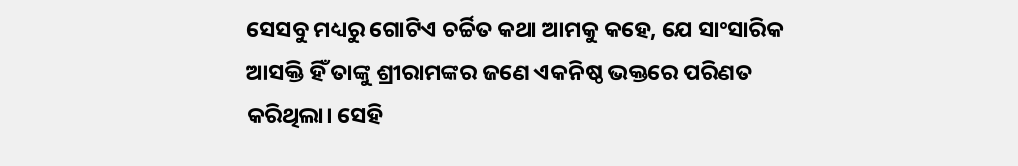ସେସବୁ ମଧ୍ୟରୁ ଗୋଟିଏ ଚର୍ଚ୍ଚିତ କଥା ଆମକୁ କହେ, ଯେ ସାଂସାରିକ ଆସକ୍ତି ହିଁ ତାଙ୍କୁ ଶ୍ରୀରାମଙ୍କର ଜଣେ ଏକନିଷ୍ଠ ଭକ୍ତରେ ପରିଣତ କରିଥିଲା। ସେହି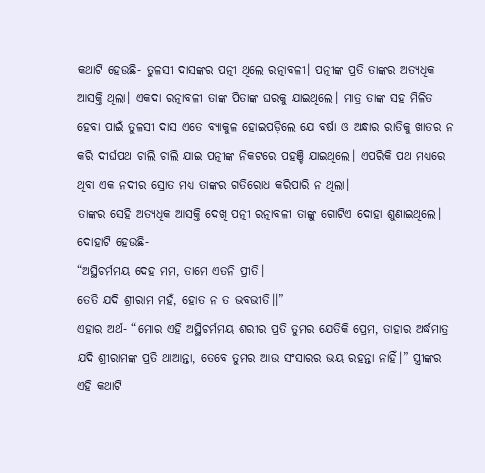କଥାଟି ହେଉଛି- ତୁଳସୀ ଦାସଙ୍କର ପତ୍ନୀ ଥିଲେ ରତ୍ନାବଳୀ। ପତ୍ନୀଙ୍କ ପ୍ରତି ତାଙ୍କର ଅତ୍ୟଧିକ ଆସକ୍ତି ଥିଲା। ଏକଦା ରତ୍ନାବଳୀ ତାଙ୍କ ପିତାଙ୍କ ଘରକୁ ଯାଇଥିଲେ। ମାତ୍ର ତାଙ୍କ ସହ ମିଳିତ ହେବା ପାଇଁ ତୁଳସୀ ଦାସ ଏତେ ବ୍ୟାକୁଳ ହୋଇପଡ଼ିଲେ ଯେ ବର୍ଷା ଓ ଅନ୍ଧାର ରାତିକୁ ଖାତର ନ କରି ଦୀର୍ଘପଥ ଚାଲି ଚାଲି ଯାଇ ପତ୍ନୀଙ୍କ ନିକଟରେ ପହଞ୍ଚି ଯାଇଥିଲେ। ଏପରିକି ପଥ ମଧ୍ୟରେ ଥିବା ଏକ ନଦୀର ସ୍ରୋତ ମଧ୍ୟ ତାଙ୍କର ଗତିରୋଧ କରିପାରି ନ ଥିଲା।
ତାଙ୍କର ସେହି ଅତ୍ୟଧିକ ଆସକ୍ତି ଦେଖି ପତ୍ନୀ ରତ୍ନାବଳୀ ତାଙ୍କୁ ଗୋଟିଏ ଦୋହା ଶୁଣାଇଥିଲେ। ଦୋହାଟି ହେଉଛି-
“ଅସ୍ଥିଚର୍ମମୟ ଦେହ ମମ, ତାମେ ଏତନି ପ୍ରୀତି।
ତେତି ଯଦି ଶ୍ରୀରାମ ମହଁ, ହୋତ ନ ତ ଭବଭୀତି।।”
ଏହାର ଅର୍ଥ- “ମୋର ଏହି ଅସ୍ଥିଚର୍ମମୟ ଶରୀର ପ୍ରତି ତୁମର ଯେତିକି ପ୍ରେମ, ତାହାର ଅର୍ଦ୍ଧମାତ୍ର ଯଦି ଶ୍ରୀରାମଙ୍କ ପ୍ରତି ଥାଆନ୍ତା, ତେବେ ତୁମର ଆଉ ସଂସାରର ଭୟ ରହନ୍ତା ନାହିଁ।” ସ୍ତ୍ରୀଙ୍କର ଏହି କଥାଟି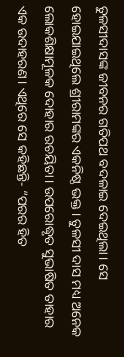ତୁଳସୀଦାସଙ୍କ ଜୀବନର ଗତିପଥ ବଦଳାଇ ଦେଇଥିଲା। ସେ ହୋଇଯାଇଥିଲେ ଶ୍ରୀରାମଙ୍କର ଏକନିଷ୍ଠ ଭକ୍ତ। ତୁଳସୀ ଦାସ ମଧ୍ୟ ଅନେକ ଲୋକଶିକ୍ଷାମୂଳକ ଦୋହାର ରଚୟିତା। ଉପରୋଦ୍ଧୃତ ସୁଭାଷିତ ତାହାର ଏକ ଉଦାହରଣ। ଏଥିରେ ସେ କହିଛନ୍ତି- “ପରର ହିତ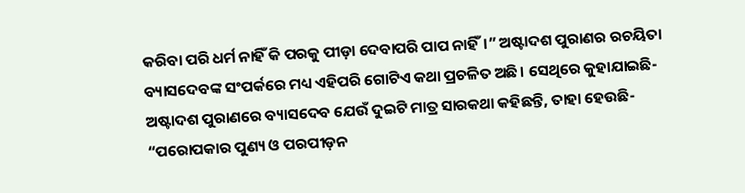କରିବା ପରି ଧର୍ମ ନାହିଁ କି ପରକୁ ପୀଡ଼ା ଦେବାପରି ପାପ ନାହିଁ।” ଅଷ୍ଟାଦଶ ପୁରାଣର ରଚୟିତା ବ୍ୟାସଦେବଙ୍କ ସଂପର୍କରେ ମଧ୍ୟ ଏହିପରି ଗୋଟିଏ କଥା ପ୍ରଚଳିତ ଅଛି। ସେଥିରେ କୁହାଯାଇଛି- ଅଷ୍ଟାଦଶ ପୁରାଣରେ ବ୍ୟାସଦେବ ଯେଉଁ ଦୁଇଟି ମାତ୍ର ସାରକଥା କହିଛନ୍ତି, ତାହା ହେଉଛି- “ପରୋପକାର ପୁଣ୍ୟ ଓ ପରପୀଡ଼ନ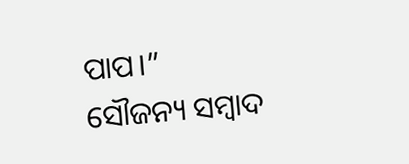ପାପ।”
ସୌଜନ୍ୟ ସମ୍ବାଦ